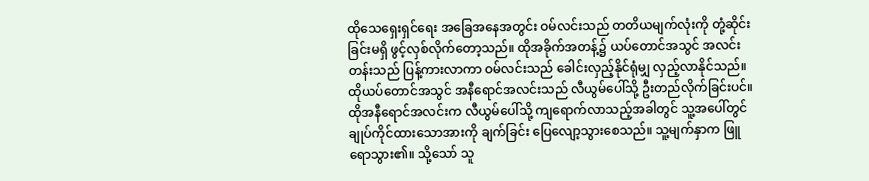ထိုသေရှေးရှင်ရေး အခြေအနေအတွင်း ဝမ်လင်းသည် တတိယမျက်လုံးကို တုံ့ဆိုင်းခြင်းမရှိ ဖွင့်လှစ်လိုက်တော့သည်။ ထိုအခိုက်အတန့်၌ ယပ်တောင်အသွင် အလင်းတန်းသည် ပြန့်ကားလာကာ ဝမ်လင်းသည် ခေါင်းလှည့်နိုင်ရုံမျှ လှည့်လာနိုင်သည်။
ထိုယပ်တောင်အသွင် အနီရောင်အလင်းသည် လီယွမ်ပေါ်သို့ ဦးတည်လိုက်ခြင်းပင်။
ထိုအနီရောင်အလင်းက လီယွမ်ပေါ်သို့ ကျရောက်လာသည့်အခါတွင် သူ့အပေါ်တွင် ချုပ်ကိုင်ထားသောအားကို ချက်ခြင်း ပြေလျော့သွားစေသည်။ သူ့မျက်နှာက ဖြူရောသွား၏။ သို့သော် သူ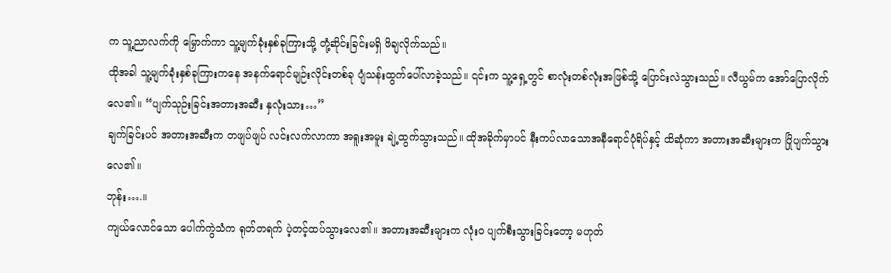က သူ့ညာလက်ကို မြှောက်ကာ သူ့မျက်ခုံးနှစ်ခုကြားသို့ တုံ့ဆိုင်းခြင်းမရှိ ဖိချလိုက်သည်။
ထိုအခါ သူ့မျက်ခုံးနှစ်ခုကြားကနေ အနက်ရောင်မျဉ်းလိုင်းတစ်ခု ပျံသန်းထွက်ပေါ်လာခဲ့သည်။ ၎င်းက သူ့ရှေ့တွင် စာလုံးတစ်လုံးအဖြစ်သို့ ပြောင်းလဲသွားသည်။ လီယွမ်က အော်ပြောလိုက်လေ၏။ “ပျက်သုဉ်းခြင်းအတားအဆီး နှလုံးသား…”
ချက်ခြင်းပင် အတားအဆီးက တဖျပ်ဖျပ် လင်းလက်လာကာ အရူးအမူး ချဲ့ထွက်သွားသည်။ ထိုအခိုက်မှာပင် နီးကပ်လာသောအနီရောင်ပုံရိပ်နှင့် ထိဆုံကာ အတားအဆီးများက ပြိုပျက်သွားလေ၏။
ဘုန်း….။
ကျယ်လောင်သော ပေါက်ကွဲသံက ရုတ်တရက် ပဲ့တင့်ထပ်သွားလေ၏။ အတားအဆီးများက လုံးဝ ပျက်စီးသွားခြင်းတော့ မဟုတ်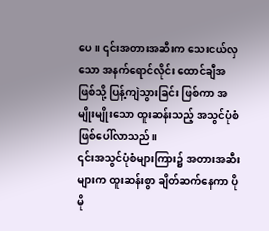ပေ။ ၎င်းအတားအဆီးက သေးငယ်လှသော အနက်ရောင်လိုင်း ထောင်ချီအဖြစ်သို့ ပြန့်ကျဲသွားခြင်း ဖြစ်ကာ အမျိုးမျိုးသော ထူးဆန်းသည့် အသွင်ပုံစံ ဖြစ်ပေါ်လာသည်။
၎င်းအသွင်ပုံစံများကြား၌ အတားအဆီးများက ထူးဆန်းစွာ ချိတ်ဆက်နေကာ ပိုမို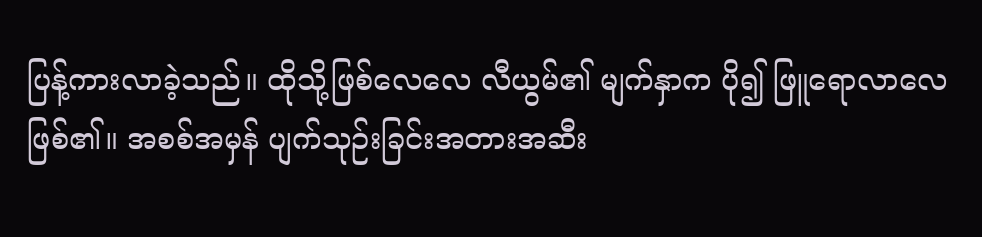ပြန့်ကားလာခဲ့သည်။ ထိုသို့ဖြစ်လေလေ လီယွမ်၏ မျက်နှာက ပို၍ ဖြူရောလာလေ ဖြစ်၏။ အစစ်အမှန် ပျက်သုဉ်းခြင်းအတားအဆီး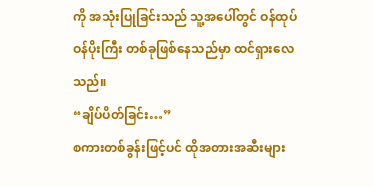ကို အသုံးပြုခြင်းသည် သူ့အပေါ်တွင် ဝန်ထုပ်ဝန်ပိုးကြီး တစ်ခုဖြစ်နေသည်မှာ ထင်ရှားလေသည်။
“ချိပ်ပိတ်ခြင်း…”
စကားတစ်ခွန်းဖြင့်ပင် ထိုအတားအဆီးများ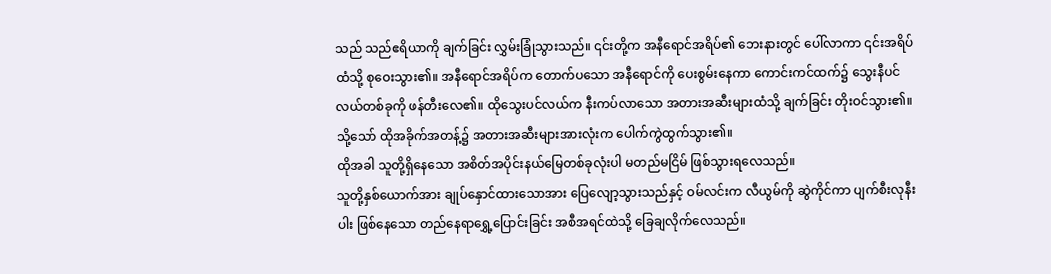သည် သည်ဧရိယာကို ချက်ခြင်း လွှမ်းခြုံသွားသည်။ ၎င်းတို့က အနီရောင်အရိပ်၏ ဘေးနားတွင် ပေါ်လာကာ ၎င်းအရိပ်ထံသို့ စုဝေးသွား၏။ အနီရောင်အရိပ်က တောက်ပသော အနီရောင်ကို ပေးစွမ်းနေကာ ကောင်းကင်ထက်၌ သွေးနီပင်လယ်တစ်ခုကို ဖန်တီးလေ၏။ ထိုသွေးပင်လယ်က နီးကပ်လာသော အတားအဆီးများထံသို့ ချက်ခြင်း တိုးဝင်သွား၏။ သို့သော် ထိုအခိုက်အတန့်၌ အတားအဆီးများအားလုံးက ပေါက်ကွဲထွက်သွား၏။
ထိုအခါ သူတို့ရှိနေသော အစိတ်အပိုင်းနယ်မြေတစ်ခုလုံးပါ မတည်မငြိမ် ဖြစ်သွားရလေသည်။
သူတို့နှစ်ယောက်အား ချုပ်နှောင်ထားသောအား ပြေလျော့သွားသည်နှင့် ဝမ်လင်းက လီယွမ်ကို ဆွဲကိုင်ကာ ပျက်စီးလုနီးပါး ဖြစ်နေသော တည်နေရာရွှေ့ပြောင်းခြင်း အစီအရင်ထဲသို့ ခြေချလိုက်လေသည်။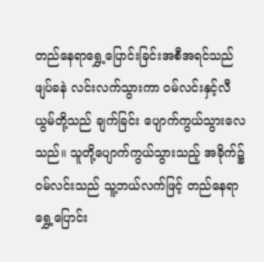တည်နေရာရွှေ့ပြောင်းခြင်းအစီအရင်သည် ဖျပ်ခနဲ လင်းလက်သွားကာ ဝမ်လင်းနှင့်လီယွမ်တို့သည် ချက်ခြင်း ပျောက်ကွယ်သွားလေသည်။ သူတို့ပျောက်ကွယ်သွားသည့် အခိုက်၌ ဝမ်လင်းသည် သူ့ဘယ်လက်ဖြင့် တည်နေရာရွှေ့ပြောင်း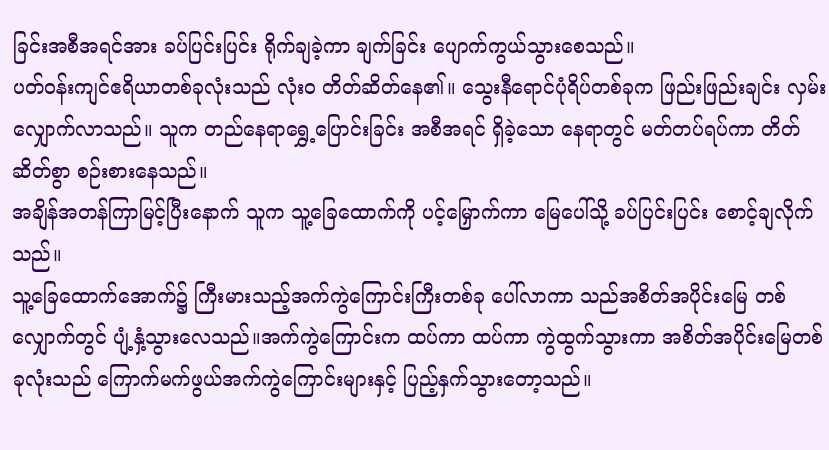ခြင်းအစီအရင်အား ခပ်ပြင်းပြင်း ရိုက်ချခဲ့ကာ ချက်ခြင်း ပျောက်ကွယ်သွားစေသည်။
ပတ်ဝန်းကျင်ဧရိယာတစ်ခုလုံးသည် လုံးဝ တိတ်ဆိတ်နေ၏။ သွေးနီရောင်ပုံရိပ်တစ်ခုက ဖြည်းဖြည်းချင်း လှမ်းလျှောက်လာသည်။ သူက တည်နေရာရွှေ့ပြောင်းခြင်း အစီအရင် ရှိခဲ့သော နေရာတွင် မတ်တပ်ရပ်ကာ တိတ်ဆိတ်စွာ စဉ်းစားနေသည်။
အချိန်အတန်ကြာမြင့်ပြီးနောက် သူက သူ့ခြေထောက်ကို ပင့်မြှောက်ကာ မြေပေါ်သို့ ခပ်ပြင်းပြင်း စောင့်ချလိုက်သည်။
သူ့ခြေထောက်အောက်၌ ကြီးမားသည့်အက်ကွဲကြောင်းကြီးတစ်ခု ပေါ်လာကာ သည်အစိတ်အပိုင်းမြေ တစ်လျှောက်တွင် ပျံ့နှံ့သွားလေသည်။အက်ကွဲကြောင်းက ထပ်ကာ ထပ်ကာ ကွဲထွက်သွားကာ အစိတ်အပိုင်းမြေတစ်ခုလုံးသည် ကြောက်မက်ဖွယ်အက်ကွဲကြောင်းများနှင့် ပြည့်နှက်သွားတော့သည်။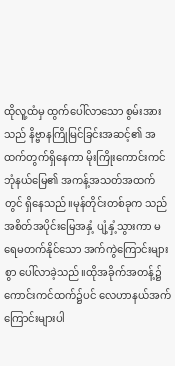ထိုလူ့ထံမှ ထွက်ပေါ်လာသော စွမ်းအားသည် နိဗ္ဗာနကြိုမြင်ခြင်းအဆင့်၏ အထက်တွက်ရှိနေကာ မိုးကြိုးကောင်းကင်ဘုံနယ်မြေ၏ အကန့်အသတ်အထက်တွင် ရှိနေသည်။မုန်တိုင်းတစ်ခုက သည်အစိတ်အပိုင်းမြေအနှံ့ ပျံ့နှံ့သွားကာ မရေမတက်နိုင်သော အက်ကွဲကြောင်းများစွာ ပေါ်လာခဲ့သည်။ထိုအခိုက်အတန့်၌ ကောင်းကင်ထက်၌ပင် လေဟာနယ်အက်ကြောင်းများပါ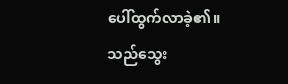ပေါ်ထွက်လာခဲ့၏။
သည်သွေး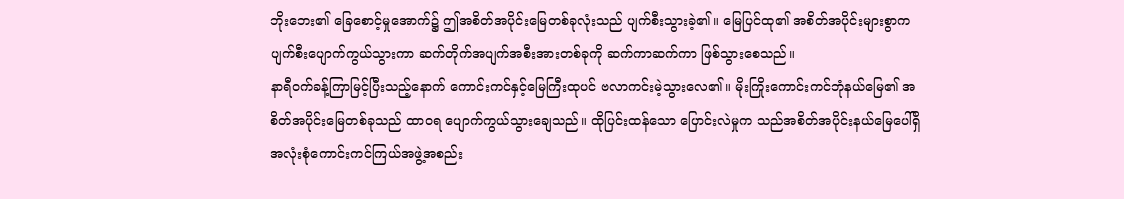ဘိုးဘေး၏ ခြေစောင့်မှုအောက်၌ ဤအစိတ်အပိုင်းမြေတစ်ခုလုံးသည် ပျက်စီးသွားခဲ့၏။ မြေပြင်ထု၏ အစိတ်အပိုင်းများစွာက ပျက်စီးပျောက်ကွယ်သွားကာ ဆက်တိုက်အပျက်အစီးအားတစ်ခုကို ဆက်ကာဆက်ကာ ဖြစ်သွားစေသည်။
နာရီဝက်ခန့်ကြာမြင့်ပြီးသည့်နောက် ကောင်းကင်နှင့်မြေကြီးထုပင် ဗလာကင်းမဲ့သွားလေ၏။ မိုးကြိုးကောင်းကင်ဘုံနယ်မြေ၏ အစိတ်အပိုင်းမြေတစ်ခုသည် ထာဝရ ပျောက်ကွယ်သွားချေသည်။ ထိုပြင်းထန်သော ပြောင်းလဲမှုက သည်အစိတ်အပိုင်းနယ်မြေပေါ်ရှိ အလုံးစုံကောင်းကင်ကြယ်အဖွဲ့အစည်း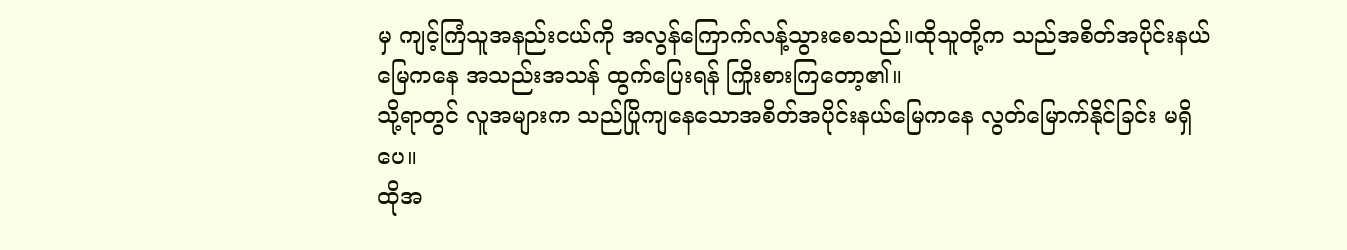မှ ကျင့်ကြံသူအနည်းငယ်ကို အလွန်ကြောက်လန့်သွားစေသည်။ထိုသူတို့က သည်အစိတ်အပိုင်းနယ်မြေကနေ အသည်းအသန် ထွက်ပြေးရန် ကြိုးစားကြတော့၏။
သို့ရာတွင် လူအများက သည်ပြိုကျနေသောအစိတ်အပိုင်းနယ်မြေကနေ လွတ်မြောက်နိုင်ခြင်း မရှိပေ။
ထိုအ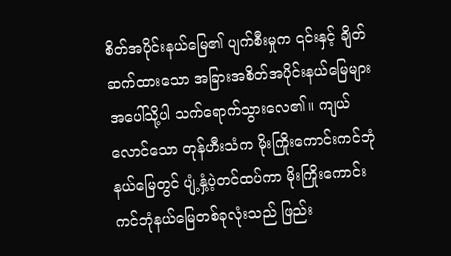စိတ်အပိုင်းနယ်မြေ၏ ပျက်စီးမှုက ၎င်းနှင့် ချိတ်ဆက်ထားသော အခြားအစိတ်အပိုင်းနယ်မြေများအပေါ်သို့ပါ သက်ရောက်သွားလေ၏။ ကျယ်လောင်သော တုန်ဟီးသံက မိုးကြိုးကောင်းကင်ဘုံနယ်မြေတွင် ပျံ့နှံ့ပဲ့တင်ထပ်ကာ မိုးကြိုးကောင်းကင်ဘုံနယ်မြေတစ်ခုလုံးသည် ဖြည်း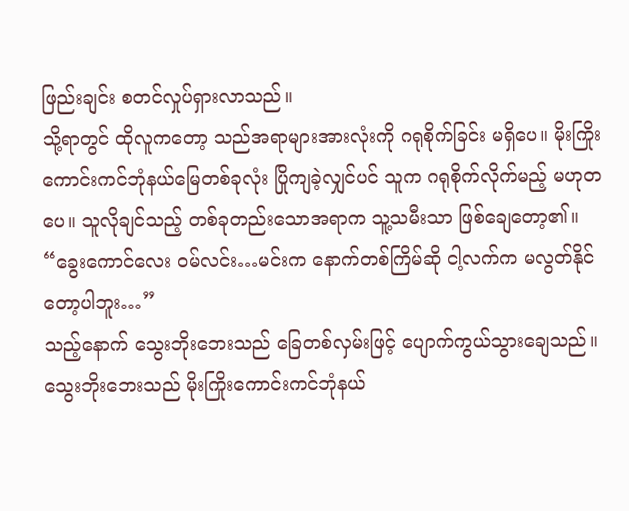ဖြည်းချင်း စတင်လှုပ်ရှားလာသည်။
သို့ရာတွင် ထိုလူကတော့ သည်အရာများအားလုံးကို ဂရုစိုက်ခြင်း မရှိပေ။ မိုးကြိုးကောင်းကင်ဘုံနယ်မြေတစ်ခုလုံး ပြိုကျခဲ့လျှင်ပင် သူက ဂရုစိုက်လိုက်မည့် မဟုတပေ။ သူလိုချင်သည့် တစ်ခုတည်းသောအရာက သူ့သမီးသာ ဖြစ်ချေတော့၏။
“ခွေးကောင်လေး ဝမ်လင်း…မင်းက နောက်တစ်ကြိမ်ဆို ငါ့လက်က မလွတ်နိုင်တော့ပါဘူး…”
သည့်နောက် သွေးဘိုးဘေးသည် ခြေတစ်လှမ်းဖြင့် ပျောက်ကွယ်သွားချေသည်။
သွေးဘိုးဘေးသည် မိုးကြိုးကောင်းကင်ဘုံနယ်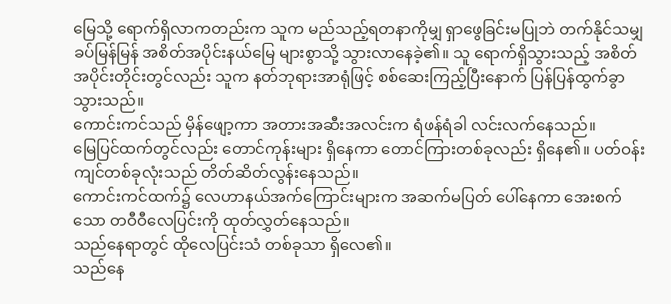မြေသို့ ရောက်ရှိလာကတည်းက သူက မည်သည့်ရတနာကိုမျှ ရှာဖွေခြင်းမပြုဘဲ တက်နိုင်သမျှ ခပ်မြန်မြန် အစိတ်အပိုင်းနယ်မြေ များစွာသို့ သွားလာနေခဲ့၏။ သူ ရောက်ရှိသွားသည့် အစိတ်အပိုင်းတိုင်းတွင်လည်း သူက နတ်ဘုရားအာရုံဖြင့် စစ်ဆေးကြည့်ပြီးနောက် ပြန်ပြန်ထွက်ခွာသွားသည်။
ကောင်းကင်သည် မှိန်ဖျော့ကာ အတားအဆီးအလင်းက ရံဖန်ရံခါ လင်းလက်နေသည်။
မြေပြင်ထက်တွင်လည်း တောင်ကုန်းများ ရှိနေကာ တောင်ကြားတစ်ခုလည်း ရှိနေ၏။ ပတ်ဝန်းကျင်တစ်ခုလုံးသည် တိတ်ဆိတ်လွန်းနေသည်။
ကောင်းကင်ထက်၌ လေဟာနယ်အက်ကြောင်းများက အဆက်မပြတ် ပေါ်နေကာ အေးစက်သော တဝီဝီလေပြင်းကို ထုတ်လွှတ်နေသည်။
သည်နေရာတွင် ထိုလေပြင်းသံ တစ်ခုသာ ရှိလေ၏။
သည်နေ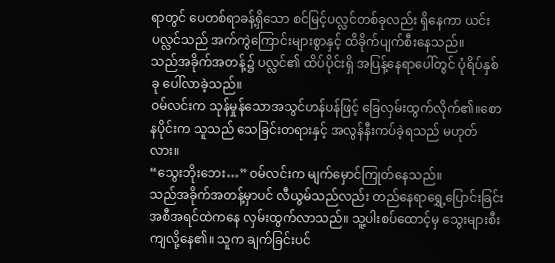ရာတွင် ပေတစ်ရာခန့်ရှိသော စင်မြင့်ပလ္လင်တစ်ခုလည်း ရှိနေကာ ယင်းပလ္လင်သည် အက်ကွဲကြောင်းများစွာနှင့် ထိခိုက်ပျက်စီးနေသည်။
သည်အခိုက်အတန့်၌ ပလ္လင်၏ ထိပ်ပိုင်းရှိ အပြန့်နေရာပေါ်တွင် ပုံရိပ်နှစ်ခု ပေါ်လာခဲ့သည်။
ဝမ်လင်းက သုန်မှုန်သောအသွင်ဟန်ပန်ဖြင့် ခြေလှမ်းထွက်လိုက်၏။စောနပိုင်းက သူသည် သေခြင်းတရားနှင့် အလွန်နီးကပ်ခဲ့ရသည် မဟုတ်လား။
“သွေးဘိုးဘေး…” ဝမ်လင်းက မျက်မှောင်ကြုတ်နေသည်။
သည်အခိုက်အတန့်မှာပင် လီယွမ်သည်လည်း တည်နေရာရွှေ့ပြောင်းခြင်းအစီအရင်ထဲကနေ လှမ်းထွက်လာသည်။ သူ့ပါးစပ်ထောင့်မှ သွေးများစီးကျလို့နေ၏။ သူက ချက်ခြင်းပင်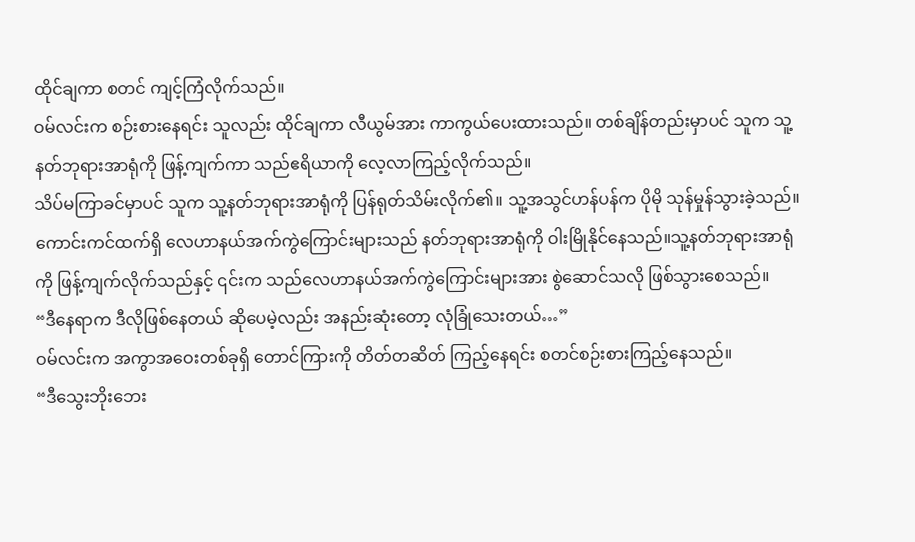ထိုင်ချကာ စတင် ကျင့်ကြံလိုက်သည်။
ဝမ်လင်းက စဉ်းစားနေရင်း သူလည်း ထိုင်ချကာ လီယွမ်အား ကာကွယ်ပေးထားသည်။ တစ်ချိန်တည်းမှာပင် သူက သူ့နတ်ဘုရားအာရုံကို ဖြန့်ကျက်ကာ သည်ဧရိယာကို လေ့လာကြည့်လိုက်သည်။
သိပ်မကြာခင်မှာပင် သူက သူ့နတ်ဘုရားအာရုံကို ပြန်ရုတ်သိမ်းလိုက်၏။ သူ့အသွင်ဟန်ပန်က ပိုမို သုန်မှုန်သွားခဲ့သည်။ ကောင်းကင်ထက်ရှိ လေဟာနယ်အက်ကွဲကြောင်းများသည် နတ်ဘုရားအာရုံကို ဝါးမြိုနိုင်နေသည်။သူ့နတ်ဘုရားအာရုံကို ဖြန့်ကျက်လိုက်သည်နှင့် ၎င်းက သည်လေဟာနယ်အက်ကွဲကြောင်းများအား စွဲဆောင်သလို ဖြစ်သွားစေသည်။
“ဒီနေရာက ဒီလိုဖြစ်နေတယ် ဆိုပေမဲ့လည်း အနည်းဆုံးတော့ လုံခြုံသေးတယ်…”
ဝမ်လင်းက အကွာအဝေးတစ်ခုရှိ တောင်ကြားကို တိတ်တဆိတ် ကြည့်နေရင်း စတင်စဉ်းစားကြည့်နေသည်။
“ဒီသွေးဘိုးဘေး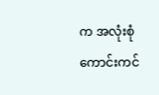က အလုံးစုံကောင်းကင်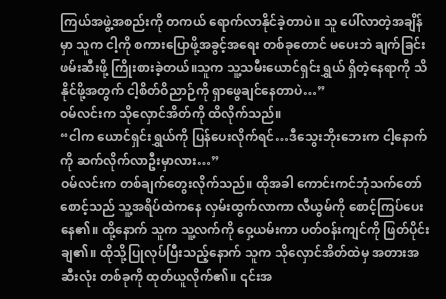ကြယ်အဖွဲ့အစည်းကို တကယ် ရောက်လာနိုင်ခဲ့တာပဲ။ သူ ပေါ်လာတဲ့အချိန်မှာ သူက ငါ့ကို စကားပြောဖို့အခွင့်အရေး တစ်ခုတောင် မပေးဘဲ ချက်ခြင်း ဖမ်းဆီးဖို့ ကြိုးစားခဲ့တယ်။သူက သူ့သမီးယောင်ရှင်းရွှယ် ရှိတဲ့နေရာကို သိနိုင်ဖို့အတွက် ငါ့စိတ်ဝိညာဉ်ကို ရှာဖွေချင်နေတာပဲ…”
ဝမ်လင်းက သိုလှောင်အိတ်ကို ထိလိုက်သည်။
“ငါက ယောင်ရှင်းရွှယ်ကို ပြန်ပေးလိုက်ရင်…ဒီသွေးဘိုးဘေးက ငါ့နောက်ကို ဆက်လိုက်လာဦးမှာလား…”
ဝမ်လင်းက တစ်ချက်တွေးလိုက်သည်။ ထိုအခါ ကောင်းကင်ဘုံသက်တော်စောင့်သည် သူ့အရိပ်ထဲကနေ လှမ်းထွက်လာကာ လီယွမ်ကို စောင့်ကြပ်ပေးနေ၏။ ထို့နောက် သူက သူ့လက်ကို ဝှေ့ယမ်းကာ ပတ်ဝန်းကျင်ကို ဖြတ်ပိုင်းချ၏။ ထိုသို့ပြုလုပ်ပြီးသည့်နောက် သူက သိုလှောင်အိတ်ထဲမှ အတားအဆီးလုံး တစ်ခုကို ထုတ်ယူလိုက်၏။ ၎င်းအ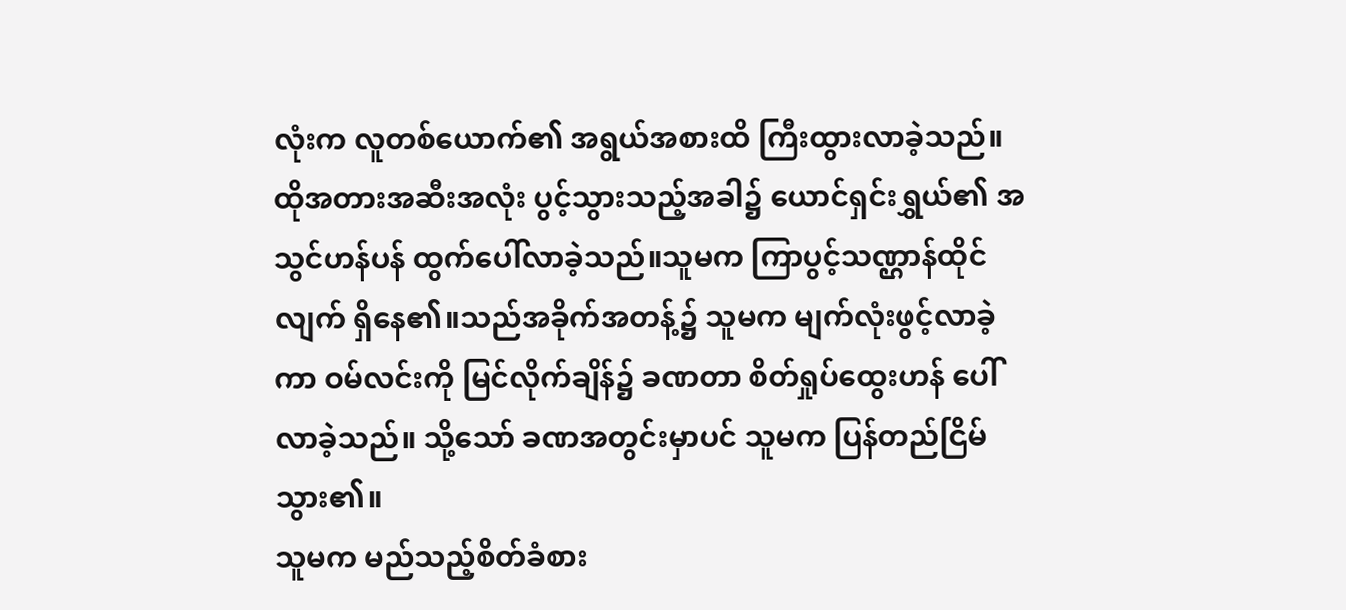လုံးက လူတစ်ယောက်၏ အရွယ်အစားထိ ကြီးထွားလာခဲ့သည်။
ထိုအတားအဆီးအလုံး ပွင့်သွားသည့်အခါ၌ ယောင်ရှင်းရွှယ်၏ အသွင်ဟန်ပန် ထွက်ပေါ်လာခဲ့သည်။သူမက ကြာပွင့်သဏ္ဌာန်ထိုင်လျက် ရှိနေ၏။သည်အခိုက်အတန့်၌ သူမက မျက်လုံးဖွင့်လာခဲ့ကာ ဝမ်လင်းကို မြင်လိုက်ချိန်၌ ခဏတာ စိတ်ရှုပ်ထွေးဟန် ပေါ်လာခဲ့သည်။ သို့သော် ခဏအတွင်းမှာပင် သူမက ပြန်တည်ငြိမ်သွား၏။
သူမက မည်သည့်စိတ်ခံစား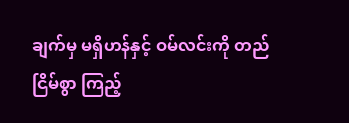ချက်မှ မရှိဟန်နှင့် ဝမ်လင်းကို တည်ငြိမ်စွာ ကြည့်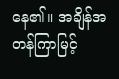နေ၏။ အချိန်အတန်ကြာမြင့်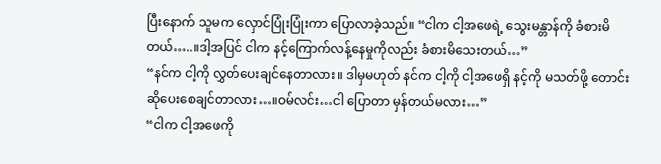ပြီးနောက် သူမက လှောင်ပြုံးပြုံးကာ ပြောလာခဲ့သည်။ “ငါက ငါ့အဖေရဲ့ သွေးမန္တာန်ကို ခံစားမိတယ်…..။ဒါ့အပြင် ငါက နင့်ကြောက်လန့်နေမှုကိုလည်း ခံစားမိသေးတယ်…”
“နင်က ငါ့ကို လွှတ်ပေးချင်နေတာလား။ ဒါမှမဟုတ် နင်က ငါ့ကို ငါ့အဖေရှိ နင့်ကို မသတ်ဖို့ တောင်းဆိုပေးစေချင်တာလား…။ဝမ်လင်း…ငါ ပြောတာ မှန်တယ်မလား…”
“ငါက ငါ့အဖေကို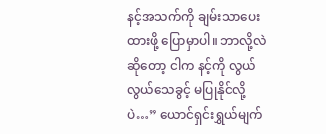နင့်အသက်ကို ချမ်းသာပေးထားဖို့ ပြောမှာပါ။ ဘာလို့လဲဆိုတော့ ငါက နင့်ကို လွယ်လွယ်သေခွင့် မပြုနိုင်လို့ပဲ…” ယောင်ရှင်းရွှယ်မျက်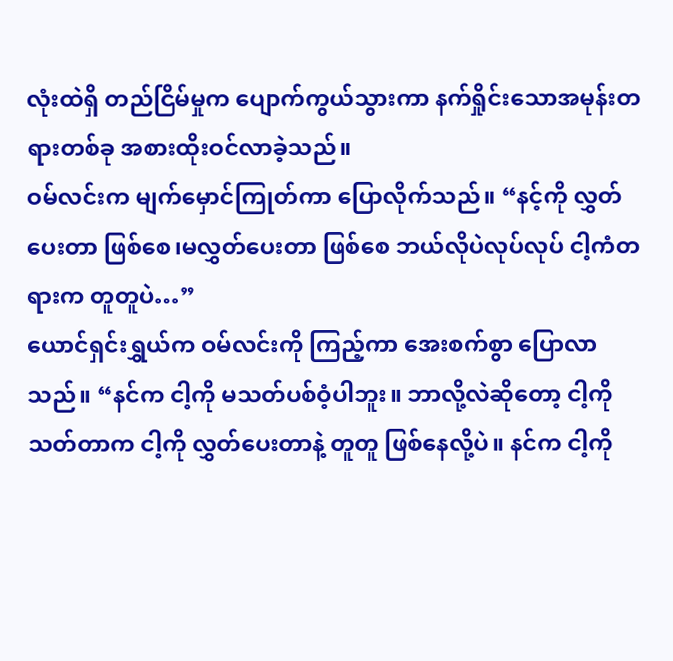လုံးထဲရှိ တည်ငြိမ်မှုက ပျောက်ကွယ်သွားကာ နက်ရှိုင်းသောအမုန်းတရားတစ်ခု အစားထိုးဝင်လာခဲ့သည်။
ဝမ်လင်းက မျက်မှောင်ကြုတ်ကာ ပြောလိုက်သည်။ “နင့်ကို လွှတ်ပေးတာ ဖြစ်စေ၊မလွှတ်ပေးတာ ဖြစ်စေ ဘယ်လိုပဲလုပ်လုပ် ငါ့ကံတရားက တူတူပဲ…”
ယောင်ရှင်းရွှယ်က ဝမ်လင်းကို ကြည့်ကာ အေးစက်စွာ ပြောလာသည်။ “နင်က ငါ့ကို မသတ်ပစ်ဝံ့ပါဘူး။ ဘာလို့လဲဆိုတော့ ငါ့ကိုသတ်တာက ငါ့ကို လွှတ်ပေးတာနဲ့ တူတူ ဖြစ်နေလို့ပဲ။ နင်က ငါ့ကို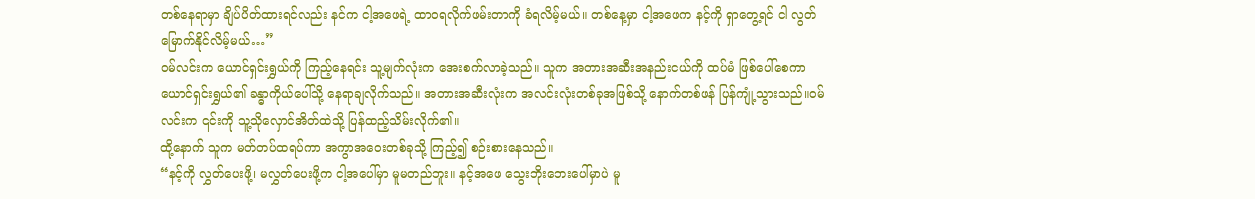တစ်နေရာမှာ ချိပ်ပိတ်ထားရင်လည်း နင်က ငါ့အဖေရဲ့ ထာဝရလိုက်ဖမ်းတာကို ခံရလိမ့်မယ်။ တစ်နေ့မှာ ငါ့အဖေက နင့်ကို ရှာတွေ့ရင် ငါ လွတ်မြောက်နိုင်လိမ့်မယ်…”
ဝမ်လင်းက ယောင်ရှင်းရွှယ်ကို ကြည့်နေရင်း သူ့မျက်လုံးက အေးစက်လာခဲ့သည်။ သူက အတားအဆီးအနည်းငယ်ကို ထပ်မံ ဖြစ်ပေါ်စေကာ ယောင်ရှင်းရွှယ်၏ ခန္ဓာကိုယ်ပေါ်သို့ နေရာချလိုက်သည်။ အတားအဆီးလုံးက အလင်းလုံးတစ်ခုအဖြစ်သို့ နောက်တစ်ဖန် ပြန်ကျုံ့သွားသည်။ဝမ်လင်းက ၎င်းကို သူ့သိုလှောင်အိတ်ထဲသို့ ပြန်ထည့်သိမ်းလိုက်၏။
ထို့နောက် သူက မတ်တပ်ထရပ်ကာ အကွာအဝေးတစ်ခုသို့ ကြည့်၍ စဉ်းစားနေသည်။
“နင့်ကို လွှတ်ပေးဖို့၊ မလွှတ်ပေးဖို့က ငါ့အပေါ်မှာ မူမတည်ဘူး။ နင့်အဖေ သွေးဘိုးဘေးပေါ်မှာပဲ မူ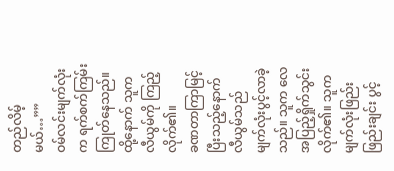တည်လိမ့်မယ်…””
ဝမ်လင်းမျက်လုံးက ရက်စက်ကြမ်းကြုတ်နေသည်။ ထို့နောက် သူက လီယွမ်ကို ကြည့်လိုက်၏။
ခဏတာကြာမြင့်ပြီးသည့်နောက် လီယွမ်သည် မျက်လုံးပွင့်လာခဲ့သည်။ သူက လေအပြည့်ရှိုက်သွင်းလိုက်၏။ သူက မျက်လုံးဖြည်းဖြည်းချင်း ပွင့်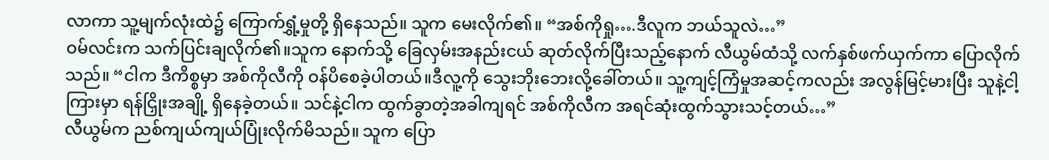လာကာ သူ့မျက်လုံးထဲ၌ ကြောက်ရွှံ့မှုတို့ ရှိနေသည်။ သူက မေးလိုက်၏။ “အစ်ကိုရှု….ဒီလူက ဘယ်သူလဲ…”
ဝမ်လင်းက သက်ပြင်းချလိုက်၏။သူက နောက်သို့ ခြေလှမ်းအနည်းငယ် ဆုတ်လိုက်ပြီးသည့်နောက် လီယွမ်ထံသို့ လက်နှစ်ဖက်ယှက်ကာ ပြောလိုက်သည်။ “ငါက ဒီကိစ္စမှာ အစ်ကိုလီကို ဝန်ပိစေခဲ့ပါတယ်။ဒီလူ့ကို သွေးဘိုးဘေးလို့ခေါ်တယ်။ သူ့ကျင့်ကြံမှုအဆင့်ကလည်း အလွန်မြင့်မားပြီး သူနဲ့ငါ့ကြားမှာ ရန်ငြှိုးအချို့ ရှိနေခဲ့တယ်။ သင်နဲ့ငါက ထွက်ခွာတဲ့အခါကျရင် အစ်ကိုလီက အရင်ဆုံးထွက်သွားသင့်တယ်…”
လီယွမ်က ညစ်ကျယ်ကျယ်ပြုံးလိုက်မိသည်။ သူက ပြော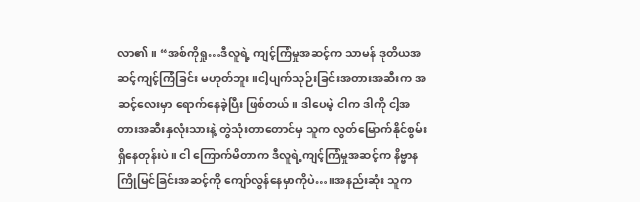လာ၏။ “အစ်ကိုရှု…ဒီလူရဲ့ ကျင့်ကြံမှုအဆင့်က သာမန် ဒုတိယအဆင့်ကျင့်ကြံခြင်း မဟုတ်ဘူး။ငါ့ပျက်သုဉ်းခြင်းအတားအဆီးက အဆင့်လေးမှာ ရောက်နေခဲ့ပြီး ဖြစ်တယ်။ ဒါပေမဲ့ ငါက ဒါကို ငါ့အတားအဆီးနှလုံးသားနဲ့ တွဲသုံးတာတောင်မှ သူက လွတ်မြောက်နိုင်စွမ်း ရှိနေတုန်းပဲ။ ငါ ကြောက်မိတာက ဒီလူရဲ့ကျင့်ကြံမှုအဆင့်က နိဗ္ဗာနကြိုမြင်ခြင်းအဆင့်ကို ကျော်လွန်နေမှာကိုပဲ…။အနည်းဆုံး သူက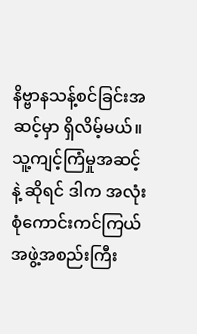နိဗ္ဗာနသန့်စင်ခြင်းအဆင့်မှာ ရှိလိမ့်မယ်။ သူ့ကျင့်ကြံမှုအဆင့်နဲ့ ဆိုရင် ဒါက အလုံးစုံကောင်းကင်ကြယ်အဖွဲ့အစည်းကြီး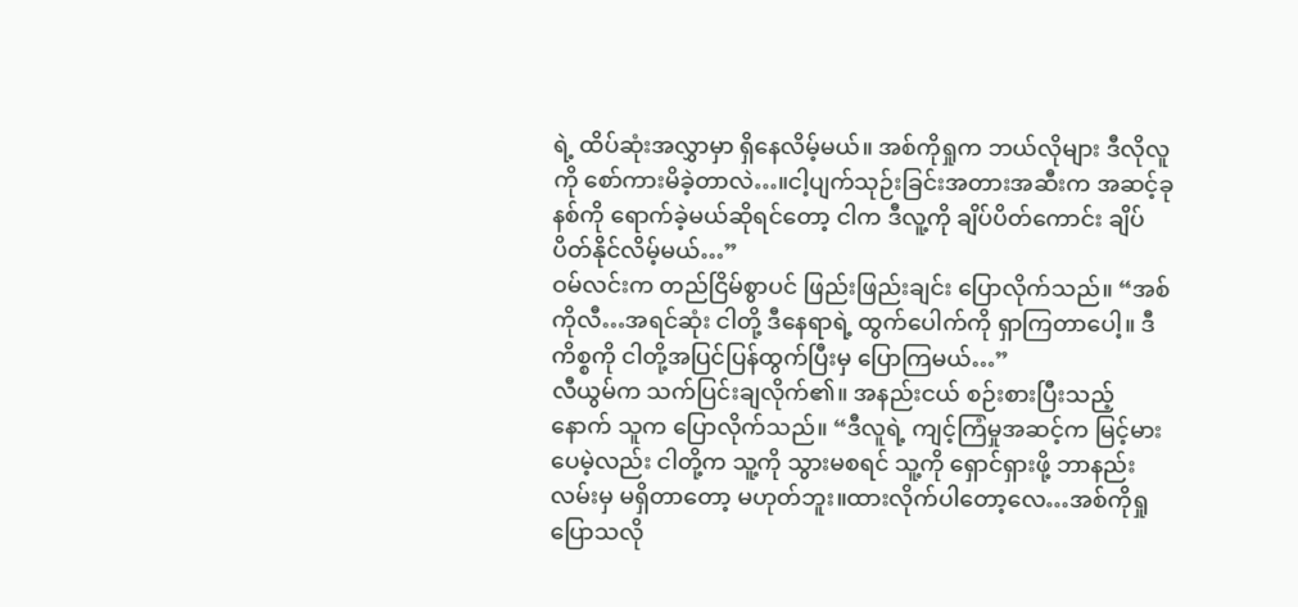ရဲ့ ထိပ်ဆုံးအလွှာမှာ ရှိနေလိမ့်မယ်။ အစ်ကိုရှုက ဘယ်လိုများ ဒီလိုလူကို စော်ကားမိခဲ့တာလဲ…။ငါ့ပျက်သုဉ်းခြင်းအတားအဆီးက အဆင့်ခုနစ်ကို ရောက်ခဲ့မယ်ဆိုရင်တော့ ငါက ဒီလူ့ကို ချိပ်ပိတ်ကောင်း ချိပ်ပိတ်နိုင်လိမ့်မယ်…”
ဝမ်လင်းက တည်ငြိမ်စွာပင် ဖြည်းဖြည်းချင်း ပြောလိုက်သည်။ “အစ်ကိုလီ…အရင်ဆုံး ငါတို့ ဒီနေရာရဲ့ ထွက်ပေါက်ကို ရှာကြတာပေါ့။ ဒီကိစ္စကို ငါတို့အပြင်ပြန်ထွက်ပြီးမှ ပြောကြမယ်…”
လီယွမ်က သက်ပြင်းချလိုက်၏။ အနည်းငယ် စဉ်းစားပြီးသည့်နောက် သူက ပြောလိုက်သည်။ “ဒီလူရဲ့ ကျင့်ကြံမှုအဆင့်က မြင့်မားပေမဲ့လည်း ငါတို့က သူ့ကို သွားမစရင် သူ့ကို ရှောင်ရှားဖို့ ဘာနည်းလမ်းမှ မရှိတာတော့ မဟုတ်ဘူး။ထားလိုက်ပါတော့လေ…အစ်ကိုရှု ပြောသလို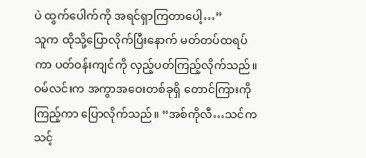ပဲ ထွက်ပေါက်ကို အရင်ရှာကြတာပေါ့…”
သူက ထိုသို့ပြောလိုက်ပြီးနောက် မတ်တပ်ထရပ်ကာ ပတ်ဝန်းကျင်ကို လှည့်ပတ်ကြည့်လိုက်သည်။
ဝမ်လင်းက အကွာအဝေးတစ်ခုရှိ တောင်ကြားကို ကြည့်ကာ ပြောလိုက်သည်။ “အစ်ကိုလီ…သင်က သင့်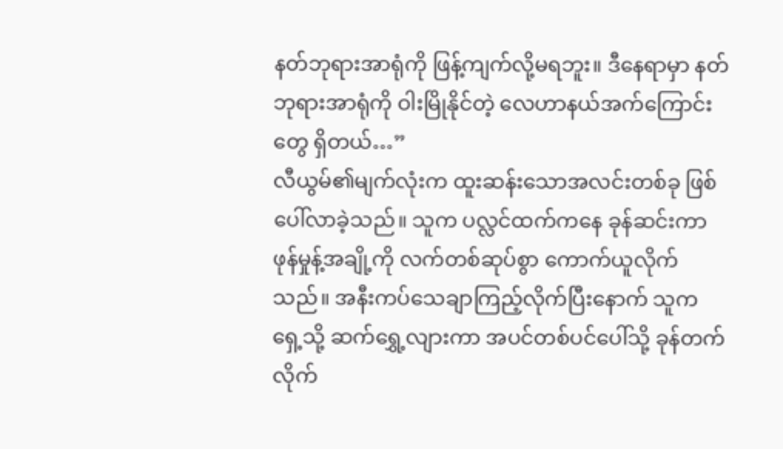နတ်ဘုရားအာရုံကို ဖြန့်ကျက်လို့မရဘူး။ ဒီနေရာမှာ နတ်ဘုရားအာရုံကို ဝါးမြိုနိုင်တဲ့ လေဟာနယ်အက်ကြောင်းတွေ ရှိတယ်…”
လီယွမ်၏မျက်လုံးက ထူးဆန်းသောအလင်းတစ်ခု ဖြစ်ပေါ်လာခဲ့သည်။ သူက ပလ္လင်ထက်ကနေ ခုန်ဆင်းကာ ဖုန်မှုန့်အချို့ကို လက်တစ်ဆုပ်စွာ ကောက်ယူလိုက်သည်။ အနီးကပ်သေချာကြည့်လိုက်ပြီးနောက် သူက ရှေ့သို့ ဆက်ရွှေ့လျားကာ အပင်တစ်ပင်ပေါ်သို့ ခုန်တက်လိုက်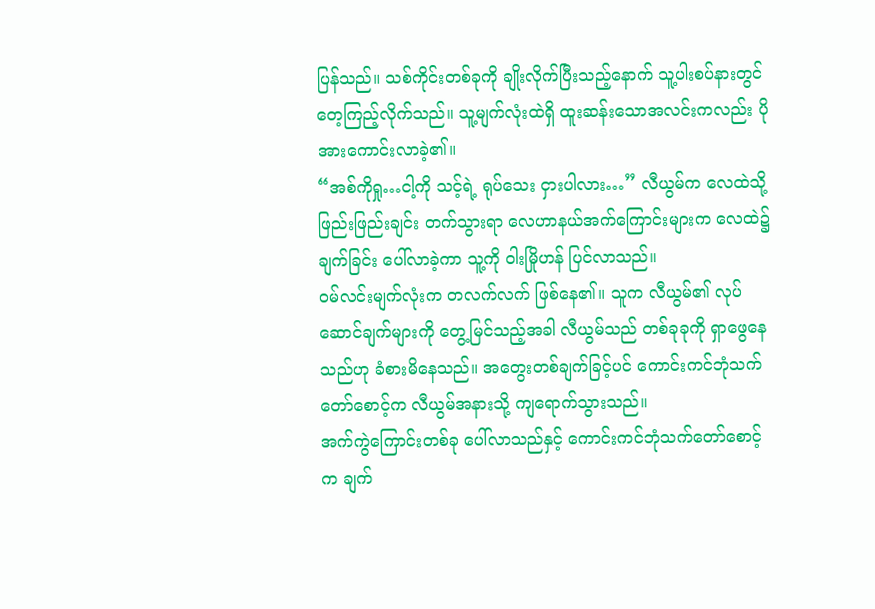ပြန်သည်။ သစ်ကိုင်းတစ်ခုကို ချိုးလိုက်ပြီးသည့်နောက် သူ့ပါးစပ်နားတွင် တေ့ကြည့်လိုက်သည်။ သူ့မျက်လုံးထဲရှိ ထူးဆန်းသောအလင်းကလည်း ပိုအားကောင်းလာခဲ့၏။
“အစ်ကိုရှု…ငါ့ကို သင့်ရဲ့ ရုပ်သေး ငှားပါလား…” လီယွမ်က လေထဲသို့ ဖြည်းဖြည်းချင်း တက်သွားရာ လေဟာနယ်အက်ကြောင်းများက လေထဲ၌ ချက်ခြင်း ပေါ်လာခဲ့ကာ သူ့ကို ဝါးမြိုဟန် ပြင်လာသည်။
ဝမ်လင်းမျက်လုံးက တလက်လက် ဖြစ်နေ၏။ သူက လီယွမ်၏ လုပ်ဆောင်ချက်များကို တွေ့မြင်သည့်အခါ လီယွမ်သည် တစ်ခုခုကို ရှာဖွေနေသည်ဟု ခံစားမိနေသည်။ အတွေးတစ်ချက်ခြင့်ပင် ကောင်းကင်ဘုံသက်တော်စောင့်က လီယွမ်အနားသို့ ကျရောက်သွားသည်။
အက်ကွဲကြောင်းတစ်ခု ပေါ်လာသည်နှင့် ကောင်းကင်ဘုံသက်တော်စောင့်က ချက်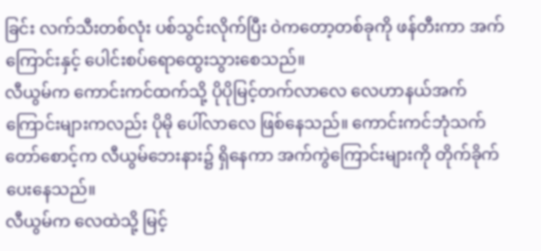ခြင်း လက်သီးတစ်လုံး ပစ်သွင်းလိုက်ပြီး ဝဲကတော့တစ်ခုကို ဖန်တီးကာ အက်ကြောင်းနှင့် ပေါင်းစပ်ရောထွေးသွားစေသည်။
လီယွမ်က ကောင်းကင်ထက်သို့ ပိုပိုမြင့်တက်လာလေ လေဟာနယ်အက်ကြောင်းများကလည်း ပိုမို ပေါ်လာလေ ဖြစ်နေသည်။ ကောင်းကင်ဘုံသက်တော်စောင့်က လီယွမ်ဘေးနား၌ ရှိနေကာ အက်ကွဲကြောင်းများကို တိုက်ခိုက်ပေးနေသည်။
လီယွမ်က လေထဲသို့ မြင့်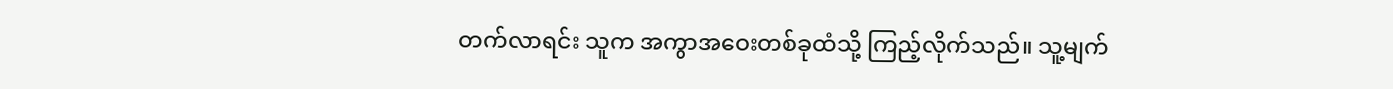တက်လာရင်း သူက အကွာအဝေးတစ်ခုထံသို့ ကြည့်လိုက်သည်။ သူ့မျက်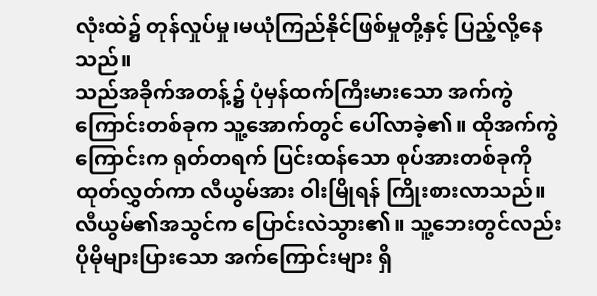လုံးထဲ၌ တုန်လှုပ်မှု၊မယုံကြည်နိုင်ဖြစ်မှုတို့နှင့် ပြည့်လို့နေသည်။
သည်အခိုက်အတန့်၌ ပုံမှန်ထက်ကြီးမားသော အက်ကွဲကြောင်းတစ်ခုက သူ့အောက်တွင် ပေါ်လာခဲ့၏။ ထိုအက်ကွဲကြောင်းက ရုတ်တရက် ပြင်းထန်သော စုပ်အားတစ်ခုကို ထုတ်လွှတ်ကာ လီယွမ်အား ဝါးမြိုရန် ကြိုးစားလာသည်။
လီယွမ်၏အသွင်က ပြောင်းလဲသွား၏။ သူ့ဘေးတွင်လည်း ပိုမိုများပြားသော အက်ကြောင်းများ ရှိ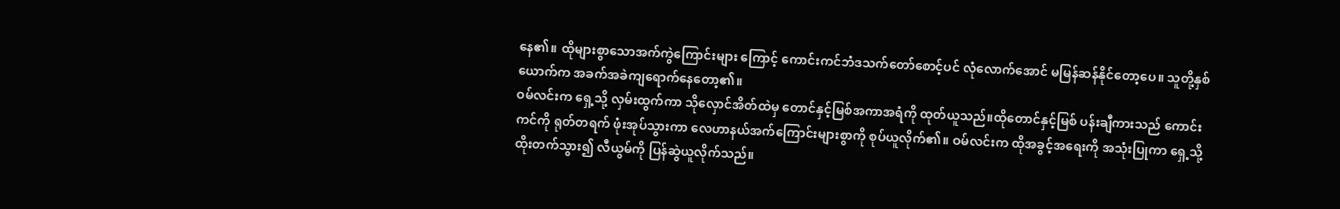နေ၏။ ထိုများစွာသောအက်ကွဲကြောင်းများ ကြောင့် ကောင်းကင်ဘံဒသက်တော်စောင့်ပင် လုံလောက်အောင် မမြန်ဆန်နိုင်တော့ပေ။ သူတို့နှစ်ယောက်က အခက်အခဲကျရောက်နေတော့၏။
ဝမ်လင်းက ရှေ့သို့ လှမ်းထွက်ကာ သိုလှောင်အိတ်ထဲမှ တောင်နှင့်မြစ်အကာအရံကို ထုတ်ယူသည်။ထိုတောင်နှင့်မြစ် ပန်းချီကားသည် ကောင်းကင်ကို ရုတ်တရက် ဖုံးအုပ်သွားကာ လေဟာနယ်အက်ကြောင်းများစွာကို စုပ်ယူလိုက်၏။ ဝမ်လင်းက ထိုအခွင့်အရေးကို အသုံးပြုကာ ရှေ့သို့ ထိုးတက်သွား၍ လီယွမ်ကို ပြန်ဆွဲယူလိုက်သည်။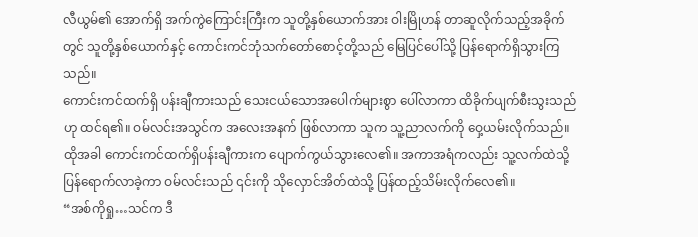လီယွမ်၏ အောက်ရှိ အက်ကွဲကြောင်းကြီးက သူတို့နှစ်ယောက်အား ဝါးမြိုဟန် တာဆူလိုက်သည့်အခိုက်တွင် သူတို့နှစ်ယောက်နှင့် ကောင်းကင်ဘုံသက်တော်စောင့်တို့သည် မြေပြင်ပေါ်သို့ ပြန်ရောက်ရှိသွားကြသည်။
ကောင်းကင်ထက်ရှိ ပန်းချီကားသည် သေးငယ်သောအပေါက်များစွာ ပေါ်လာကာ ထိခိုက်ပျက်စီးသွးသည်ဟု ထင်ရ၏။ ဝမ်လင်းအသွင်က အလေးအနက် ဖြစ်လာကာ သူက သူ့ညာလက်ကို ဝှေ့ယမ်းလိုက်သည်။ထိုအခါ ကောင်းကင်ထက်ရှိပန်းချီကားက ပျောက်ကွယ်သွားလေ၏။ အကာအရံကလည်း သူ့လက်ထဲသို့ ပြန်ရောက်လာခဲ့ကာ ဝမ်လင်းသည် ၎င်းကို သိုလှောင်အိတ်ထဲသို့ ပြန်ထည့်သိမ်းလိုက်လေ၏။
“အစ်ကိုရှု…သင်က ဒီ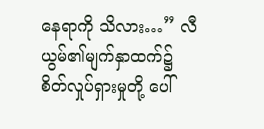နေရာကို သိလား…” လီယွမ်၏မျက်နှာထက်၌ စိတ်လှုပ်ရှားမှုတို့ ပေါ်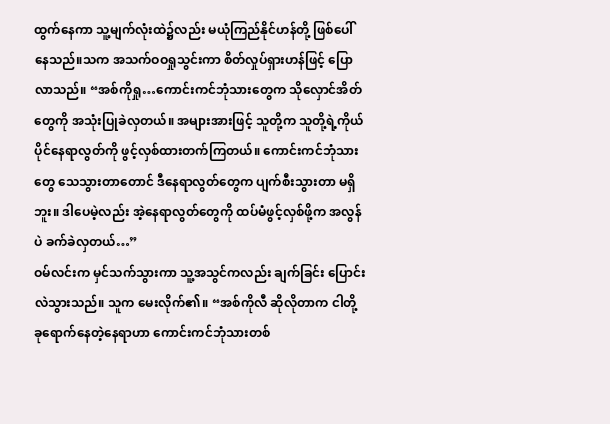ထွက်နေကာ သူ့မျက်လုံးထဲ၌လည်း မယုံကြည်နိုင်ဟန်တို့ ဖြစ်ပေါ်နေသည်။သက အသက်ဝဝရှုသွင်းကာ စိတ်လှုပ်ရှားဟန်ဖြင့် ပြောလာသည်။ “အစ်ကိုရှု…ကောင်းကင်ဘုံသားတွေက သိုလှောင်အိတ်တွေကို အသုံးပြုခဲလှတယ်။ အများအားဖြင့် သူတို့က သူတို့ရဲ့ကိုယ်ပိုင်နေရာလွတ်ကို ဖွင့်လှစ်ထားတက်ကြတယ်။ ကောင်းကင်ဘုံသားတွေ သေသွားတာတောင် ဒီနေရာလွတ်တွေက ပျက်စီးသွားတာ မရှိဘူး။ ဒါပေမဲ့လည်း အဲ့နေရာလွတ်တွေကို ထပ်မံဖွင့်လှစ်ဖို့က အလွန်ပဲ ခက်ခဲလှတယ်…”
ဝမ်လင်းက မှင်သက်သွားကာ သူ့အသွင်ကလည်း ချက်ခြင်း ပြောင်းလဲသွားသည်။ သူက မေးလိုက်၏။ “အစ်ကိုလီ ဆိုလိုတာက ငါတို့ ခုရောက်နေတဲ့နေရာဟာ ကောင်းကင်ဘုံသားတစ်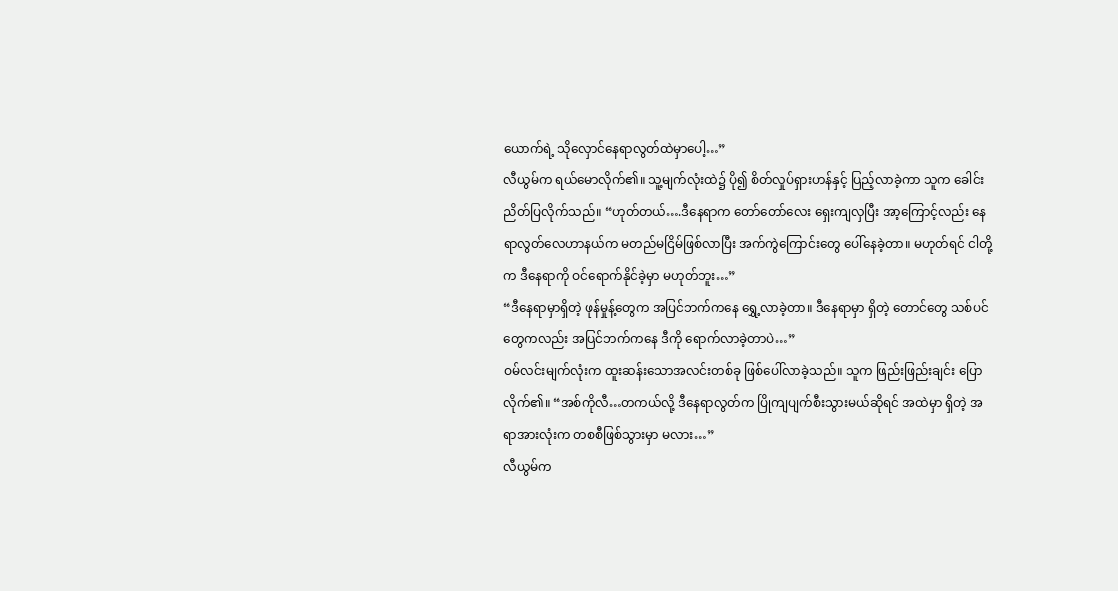ယောက်ရဲ့ သိုလှောင်နေရာလွတ်ထဲမှာပေါ့…”
လီယွမ်က ရယ်မောလိုက်၏။ သူ့မျက်လုံးထဲ၌ ပို၍ စိတ်လှုပ်ရှားဟန်နှင့် ပြည့်လာခဲ့ကာ သူက ခေါင်းညိတ်ပြလိုက်သည်။ “ဟုတ်တယ်….ဒီနေရာက တော်တော်လေး ရှေးကျလှပြီး အာ့ကြောင့်လည်း နေရာလွတ်လေဟာနယ်က မတည်မငြိမ်ဖြစ်လာပြီး အက်ကွဲကြောင်းတွေ ပေါ်နေခဲ့တာ။ မဟုတ်ရင် ငါတို့က ဒီနေရာကို ဝင်ရောက်နိုင်ခဲ့မှာ မဟုတ်ဘူး…”
“ဒီနေရာမှာရှိတဲ့ ဖုန်မှုန့်တွေက အပြင်ဘက်ကနေ ရွှေ့လာခဲ့တာ။ ဒီနေရာမှာ ရှိတဲ့ တောင်တွေ သစ်ပင်တွေကလည်း အပြင်ဘက်ကနေ ဒီကို ရောက်လာခဲ့တာပဲ…”
ဝမ်လင်းမျက်လုံးက ထူးဆန်းသောအလင်းတစ်ခု ဖြစ်ပေါ်လာခဲ့သည်။ သူက ဖြည်းဖြည်းချင်း ပြောလိုက်၏။ “အစ်ကိုလီ…တကယ်လို့ ဒီနေရာလွတ်က ပြိုကျပျက်စီးသွားမယ်ဆိုရင် အထဲမှာ ရှိတဲ့ အရာအားလုံးက တစစီဖြစ်သွားမှာ မလား…”
လီယွမ်က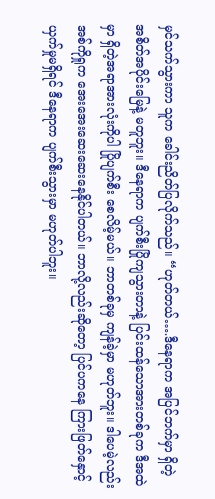မှင်သက်သွားကာ သူက ခေါင်းညိတ်ပြလိုက်သည်။ “ဟုတ်တယ်….ဒီနေရာက အပြင်ဘက်မှာ ရှိတဲ့ အစိတ်အပိုင်းမြေနဲ့ မတူဘူး။ ဒီနေရာက ပျက်စီးပြိုကျသွားတာနဲ့ ပြင်းထန်သောအားတစ်ခုက ဒီအထဲမှာ ရှိတဲ့အရာအားလုံးကိုပါ ပြိုပျက်စီး စေလိမ့်မယ်။ ဘာတစ်ခုမှ ကျန်ခဲ့မှာ မဟုတ်ဘူး။ ဒါပေမဲ့လည်း အစ်ကိုရှုက အေးအေးဆေးဆေးနေနိုင်ပါတယ်။ ဘာလို့လည်းဆိုတော့ ပြင်ပကနေ ကြားဖြတ်နှောင့်ယှက်မှုမရှိရင် ဒီနေရာက ပျက်စီးသွားမှာ မဟုတ်ပါဘူး။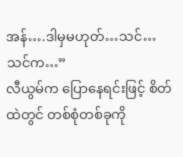အန်….ဒါမှမဟုတ်…သင်…သင်က…”
လီယွမ်က ပြောနေရင်းဖြင့် စိတ်ထဲတွင် တစ်စုံတစ်ခုကို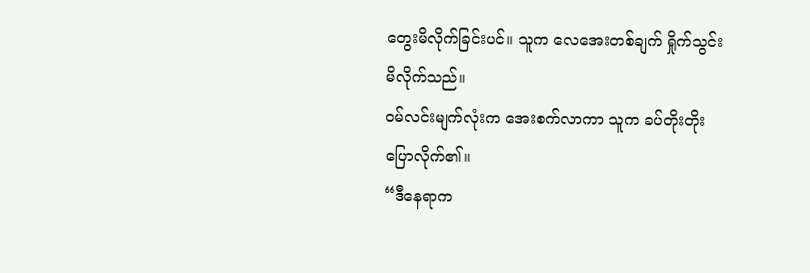တွေးမိလိုက်ခြင်းပင်။ သူက လေအေးတစ်ချက် ရှိုက်သွင်းမိလိုက်သည်။
ဝမ်လင်းမျက်လုံးက အေးစက်လာကာ သူက ခပ်တိုးတိုး ပြောလိုက်၏။
“ဒီနေရာက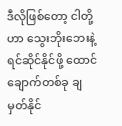ဒီလိုဖြစ်တော့ ငါတို့ဟာ သွေးဘိုးဘေးနဲ့ ရင်ဆိုင်နိုင်ဖို့ ထောင်ချောက်တစ်ခု ချမှတ်နိုင်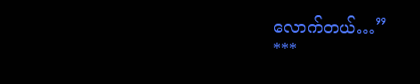လောက်တယ်…”
***